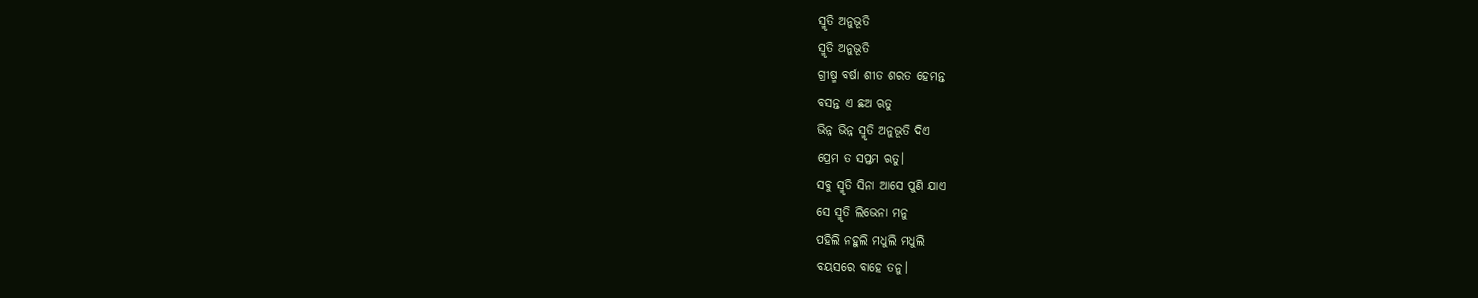ସ୍ମୃତି ଅନୁଭୂତି
ସ୍ମୃତି ଅନୁଭୂତି
ଗ୍ରୀଷ୍ମ ବର୍ଷା ଶୀତ ଶରତ ହେମନ୍ତ
ବସନ୍ତ ଏ ଛଅ ଋତୁ
ଭିନ୍ନ ଭିନ୍ନ ସ୍ମୃତି ଅନୁଭୂତି ଦିଏ
ପ୍ରେମ ତ ସପ୍ତମ ଋତୁ।
ସବୁ ସ୍ମୃତି ସିନା ଆସେ ପୁଣି ଯାଏ
ସେ ସ୍ମୃତି ଲିଭେନା ମନୁ
ପହିଲି ନହୁଲି ମଧୁଲି ମଧୁଲି
ବୟସରେ ବାହେ ତନୁ।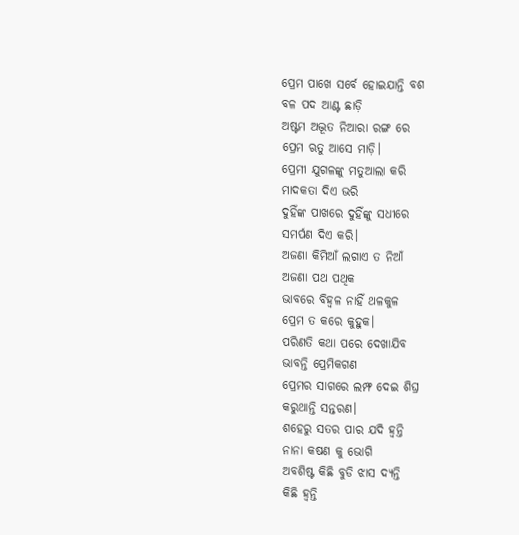ପ୍ରେମ ପାଖେ ସର୍ବେ ହୋଇଯାନ୍ତି ବଶ
ବଳ ପଦ ଆଣ୍ଟ ଛାଡ଼ି
ଅଷ୍ଟମ ଅଦ୍ଭୂତ ନିଆରା ରଙ୍ଗ ରେ
ପ୍ରେମ ଋତୁ ଆସେ ମାଡ଼ି।
ପ୍ରେମୀ ଯୁଗଳଙ୍କୁ ମତୁଆଲା କରି
ମାଦକତା ଦିଏ ଭରି
ଦୁହିଁଙ୍କ ପାଖରେ ଦୁହିଁଙ୍କୁ ସଧୀରେ
ସମର୍ପଣ ଦିଏ କରି।
ଅଜଣା କିମିଆଁ ଲଗାଏ ତ ନିଆଁ
ଅଜଣା ପଥ ପଥିକ
ଭାବରେ ବିହ୍ୱଳ ନାହିଁ ଥଳକୁଳ
ପ୍ରେମ ତ କରେ କୁହୁକ।
ପରିଣତି କଥା ପରେ ଦେଖାଯିବ
ଭାବନ୍ତି ପ୍ରେମିକଗଣ
ପ୍ରେମର ସାଗରେ ଲମ୍ଫ ଦେଇ ଶିଘ୍ର
କରୁଥାନ୍ତି ସନ୍ତରଣ।
ଶହେରୁ ସତର ପାର ଯଦି ହ୍ୱନ୍ତି
ନାନା କଷଣ କୁ ଭୋଗି
ଅବଶିଷ୍ଟ କିଛି ବୁଡି ଝାସ ଦ୍ୟନ୍ତି
କିଛି ହ୍ୱନ୍ତି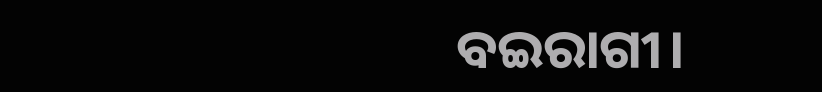ବଇରାଗୀ।